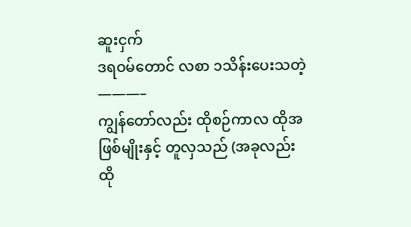ဆူးငှက်
ဒရဝမ်တောင် လစာ ၁သိန်းပေးသတဲ့
———–
ကျွန်တော်လည်း ထိုစဉ်ကာလ ထိုအဖြစ်မျိုးနှင့် တူလှသည် (အခုလည်း ထို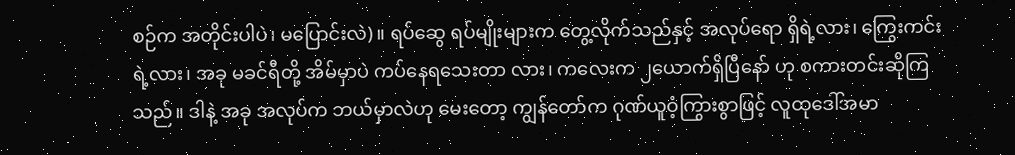စဉ်က အတိုင်းပါပဲ၊ မပြောင်းလဲ)။ ရပ်ဆွေ ရပ်မျိုးများက တွေ့လိုက်သည်နှင့် အလုပ်ရော ရှိရဲ့လား၊ ကြွေးကင်းရဲ့လား၊ အခု မခင်ရီတို့ အိမ်မှာပဲ ကပ်နေရသေးတာ လား၊ ကလေးက ၂ယောက်ရှိပြီနော် ဟု စကားတင်းဆိုကြသည်။ ဒါနဲ့ အခု အလုပ်က ဘယ်မှာလဲဟု မေးတော့ ကျွန်တော်က ဂုဏ်ယူဝံ့ကြွားစွာဖြင့် လူထုဒေါ်အမာ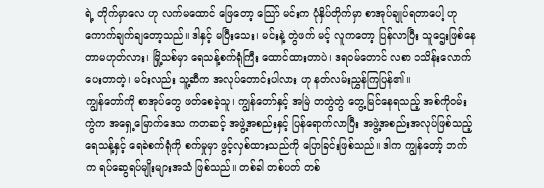ရဲ့ တိုက်မှာလေ ဟု လက်မထောင် ဖြေတော့ သြော် မင်းက ပုံနှိပ်တိုက်မှာ စာအုပ်ချုပ်ရတာပေါ့ ဟု ကောက်ချက်ချတော့သည်။ ဒါနှင့် မပြီးသေး၊ မင်းနဲ့ တွဲဖက် မင့် လူကတော့ ပြန်လာပြီး သူဌေးဖြစ်နေတာမဟုတ်လား၊ မြို့သစ်မှာ ရေသန့်စက်ရုံကြီး ထောင်ထားတာပဲ၊ ဒရဝမ်တောင် လစာ ၁သိန်းလောက် ပေးတာတဲ့၊ မင်းလည်း သူ့ဆီက အလုပ်တောင်းပါလား ဟု နတ်လမ်းညွှန်ကြပြန်၏။
ကျွန်တော်ကို စာအုပ်တွေ ဖတ်စေခဲ့သူ၊ ကျွန်တော်နှင့် အမြဲ တတွဲတွဲ တွေ့မြင်နေရသည့် အစ်ကိုဝမ်းကွဲက အရှေ့မြောက်ဒေသ ကတဆင့် အဖွဲ့အစည်းနှင့် ပြန်ရောက်လာပြီး အဖွဲ့အစည်းအလုပ်ဖြစ်သည့် ရေသန့်နှင့် ရေခဲစက်ရုံကို စက်မှုမှာ ဖွင့်လှစ်ထားသည်ကို ပြောခြင်းဖြစ်သည်။ ဒါက ကျွန်တော့် ဘက်က ရပ်ဆွေရပ်မျိုးများအသံ ဖြစ်သည်။ တစ်ခါ တစ်ပတ် တစ်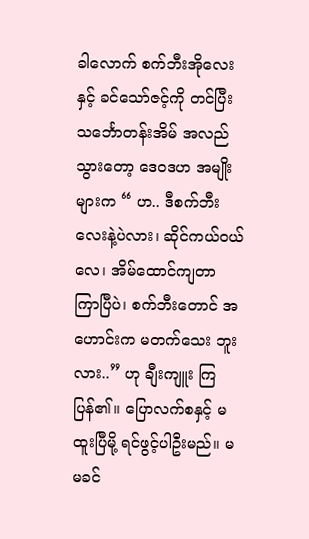ခါလောက် စက်ဘီးအိုလေးနှင့် ခင်သော်ဇင့်ကို တင်ပြီး သင်္ဘောတန်းအိမ် အလည်သွားတော့ ဒေဝဒဟ အမျိုးများက “ ဟ.. ဒီစက်ဘီးလေးနဲ့ပဲလား၊ ဆိုင်ကယ်ဝယ်လေ၊ အိမ်ထောင်ကျတာ ကြာပြီပဲ၊ စက်ဘီးတောင် အဟောင်းက မတက်သေး ဘူးလား..” ဟု ချီးကျူး ကြပြန်၏။ ပြောလက်စနှင့် မထူးပြီမို့ ရင်ဖွင့်ပါဦးမည်။ မမခင်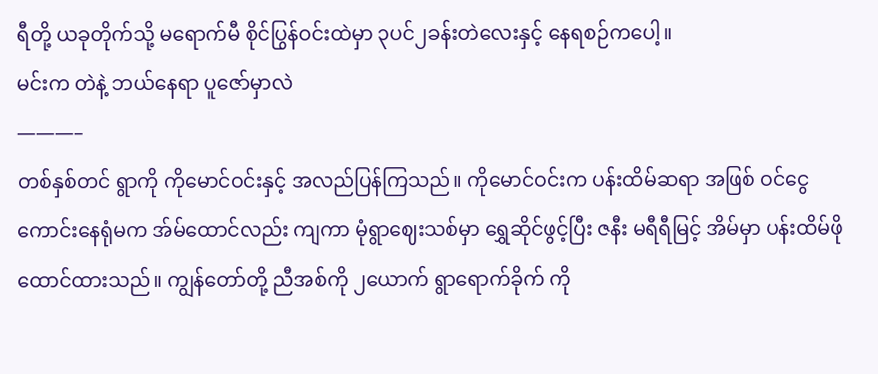ရီတို့ ယခုတိုက်သို့ မရောက်မီ စိုင်ပြွန်ဝင်းထဲမှာ ၃ပင်၂ခန်းတဲလေးနှင့် နေရစဉ်ကပေါ့။
မင်းက တဲနဲ့ ဘယ်နေရာ ပူဇော်မှာလဲ
———–
တစ်နှစ်တင် ရွာကို ကိုမောင်ဝင်းနှင့် အလည်ပြန်ကြသည်။ ကိုမောင်ဝင်းက ပန်းထိမ်ဆရာ အဖြစ် ဝင်ငွေကောင်းနေရုံမက အ်မ်ထောင်လည်း ကျကာ မုံရွာဈေးသစ်မှာ ရွှေဆိုင်ဖွင့်ပြီး ဇနီး မရီရီမြင့် အိမ်မှာ ပန်းထိမ်ဖို ထောင်ထားသည်။ ကျွန်တော်တို့ ညီအစ်ကို ၂ယောက် ရွာရောက်ခိုက် ကို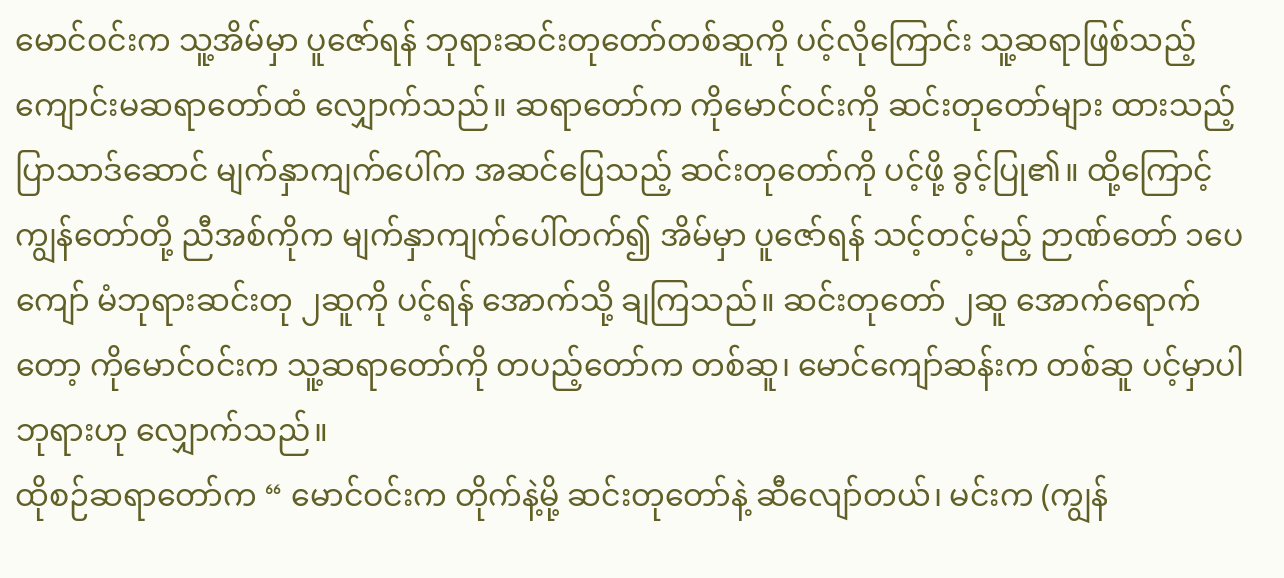မောင်ဝင်းက သူ့အိမ်မှာ ပူဇော်ရန် ဘုရားဆင်းတုတော်တစ်ဆူကို ပင့်လိုကြောင်း သူ့ဆရာဖြစ်သည့် ကျောင်းမဆရာတော်ထံ လျှောက်သည်။ ဆရာတော်က ကိုမောင်ဝင်းကို ဆင်းတုတော်များ ထားသည့် ပြာသာဒ်ဆောင် မျက်နှာကျက်ပေါ်က အဆင်ပြေသည့် ဆင်းတုတော်ကို ပင့်ဖို့ ခွင့်ပြု၏။ ထို့ကြောင့် ကျွန်တော်တို့ ညီအစ်ကိုက မျက်နှာကျက်ပေါ်တက်၍ အိမ်မှာ ပူဇော်ရန် သင့်တင့်မည့် ဉာဏ်တော် ၁ပေကျော် မံဘုရားဆင်းတု ၂ဆူကို ပင့်ရန် အောက်သို့ ချကြသည်။ ဆင်းတုတော် ၂ဆူ အောက်ရောက်တော့ ကိုမောင်ဝင်းက သူ့ဆရာတော်ကို တပည့်တော်က တစ်ဆူ၊ မောင်ကျော်ဆန်းက တစ်ဆူ ပင့်မှာပါဘုရားဟု လျှောက်သည်။
ထိုစဉ်ဆရာတော်က “ မောင်ဝင်းက တိုက်နဲ့မို့ ဆင်းတုတော်နဲ့ ဆီလျော်တယ်၊ မင်းက (ကျွန်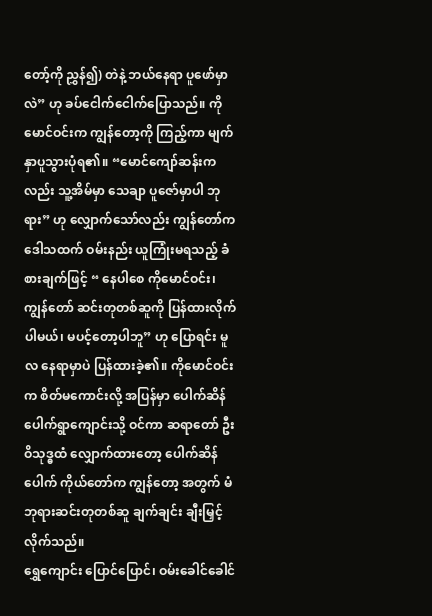တော့်ကို ညွှန်၍) တဲနဲ့ ဘယ်နေရာ ပူဖော်မှာလဲ” ဟု ခပ်ငေါက်ငေါက်ပြောသည်။ ကိုမောင်ဝင်းက ကျွန်တော့ကို ကြည့်ကာ မျက်နှာပူသွားပုံရ၏။ “မောင်ကျော်ဆန်းကလည်း သူ့အိမ်မှာ သေချာ ပူဇော်မှာပါ ဘုရား” ဟု လျှောက်သော်လည်း ကျွန်တော်က ဒေါသထက် ဝမ်းနည်း ယူကြုံးမရသည့် ခံစားချက်ဖြင့် “ နေပါစေ ကိုမောင်ဝင်း၊ ကျွန်တော် ဆင်းတုတစ်ဆူကို ပြန်ထားလိုက်ပါမယ်၊ မပင့်တော့ပါဘူ” ဟု ပြောရင်း မူလ နေရာမှာပဲ ပြန်ထားခဲ့၏။ ကိုမောင်ဝင်းက စိတ်မကောင်းလို့ အပြန်မှာ ပေါက်ဆိန်ပေါက်ရွာကျောင်းသို့ ဝင်ကာ ဆရာတော် ဦးဝိသုဒ္ဓထံ လျှောက်ထားတော့ ပေါက်ဆိန်ပေါက် ကိုယ်တော်က ကျွန်တော့ အတွက် မံဘုရားဆင်းတုတစ်ဆူ ချက်ချင်း ချီးမြှင့် လိုက်သည်။
ရွှေကျောင်း ပြောင်ပြောင်၊ ဝမ်းခေါင်ခေါင်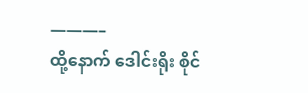———–
ထို့နောက် ဒေါင်းရိုး စိုင်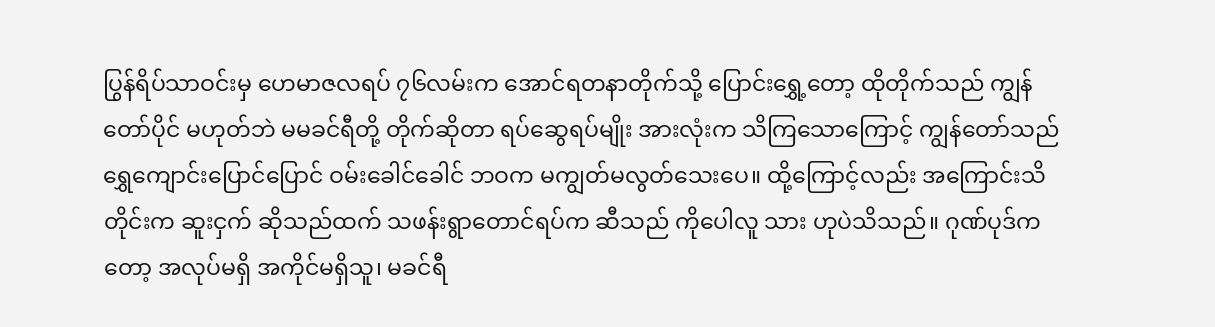ပြွန်ရိပ်သာဝင်းမှ ဟေမာဇလရပ် ၇၆လမ်းက အောင်ရတနာတိုက်သို့ ပြောင်းရွှေ့တော့ ထိုတိုက်သည် ကျွန်တော်ပိုင် မဟုတ်ဘဲ မမခင်ရီတို့ တိုက်ဆိုတာ ရပ်ဆွေရပ်မျိုး အားလုံးက သိကြသောကြောင့် ကျွန်တော်သည် ရွှေကျောင်းပြောင်ပြောင် ဝမ်းခေါင်ခေါင် ဘဝက မကျွတ်မလွတ်သေးပေ။ ထို့ကြောင့်လည်း အကြောင်းသိတိုင်းက ဆူးငှက် ဆိုသည်ထက် သဖန်းရွာတောင်ရပ်က ဆီသည် ကိုပေါလူ သား ဟုပဲသိသည်။ ဂုဏ်ပုဒ်က တော့ အလုပ်မရှိ အကိုင်မရှိသူ၊ မခင်ရီ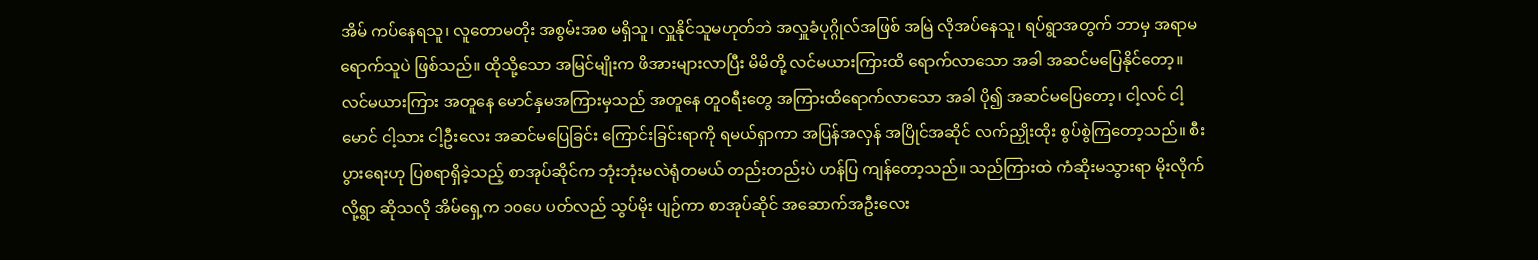အိမ် ကပ်နေရသူ၊ လူတောမတိုး အစွမ်းအစ မရှိသူ၊ လှူနိုင်သူမဟုတ်ဘဲ အလှူခံပုဂ္ဂိုလ်အဖြစ် အမြဲ လိုအပ်နေသူ၊ ရပ်ရွာအတွက် ဘာမှ အရာမရောက်သူပဲ ဖြစ်သည်။ ထိုသို့သော အမြင်မျိုးက ဖိအားများလာပြီး မိမိတို့ လင်မယားကြားထိ ရောက်လာသော အခါ အဆင်မပြေနိုင်တော့။
လင်မယားကြား အတူနေ မောင်နှမအကြားမှသည် အတူနေ တူဝရီးတွေ အကြားထိရောက်လာသော အခါ ပို၍ အဆင်မပြေတော့၊ ငါ့လင် ငါ့မောင် ငါ့သား ငါ့ဦးလေး အဆင်မပြေခြင်း ကြောင်းခြင်းရာကို ရမယ်ရှာကာ အပြန်အလှန် အပြိုင်အဆိုင် လက်ညှိုးထိုး စွပ်စွဲကြတော့သည်။ စီးပွားရေးဟု ပြစရာရှိခဲ့သည့် စာအုပ်ဆိုင်က ဘုံးဘုံးမလဲရုံတမယ် တည်းတည်းပဲ ဟန်ပြ ကျန်တော့သည်။ သည်ကြားထဲ ကံဆိုးမသွားရာ မိုးလိုက်လို့ရွာ ဆိုသလို အိမ်ရှေ့က ၁၀ပေ ပတ်လည် သွပ်မိုး ပျဉ်ကာ စာအုပ်ဆိုင် အဆောက်အဦးလေး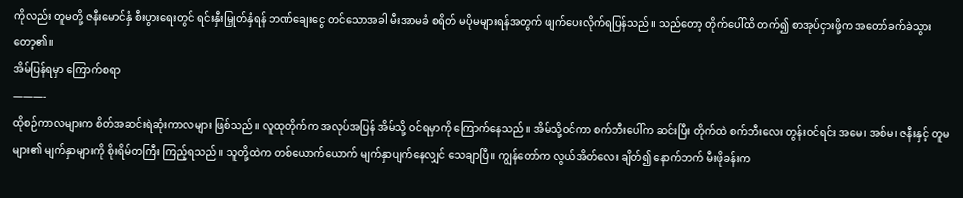ကိုလည်း တူမတို့ ဇနီးမောင်နှံ စီးပွားရေးတွင် ရင်းနှီးမြှုတ်နှံရန် ဘဏ်ချေးငွေ တင်သောအခါ မီးအာမခံ စရိတ် မပိုမများရန်အတွက် ဖျက်ပေးလိုက်ရပြန်သည်။ သည်တော့ တိုက်ပေါ်ထိ တက်၍ စာအုပ်ငှားဖို့က အတော်ခက်ခဲသွားတော့၏။
အိမ်ပြန်ရမှာ ကြောက်စရာ
———-
ထိုစဉ်ကာလများက စိတ်အဆင်းရဲဆုံးကာလများ ဖြစ်သည်။ လူထုတိုက်က အလုပ်အပြန် အိမ်သို့ ဝင်ရမှာကို ကြောက်နေသည်။ အိမ်သို့ဝင်ကာ စက်ဘီးပေါ်က ဆင်းပြီး တိုက်ထဲ စက်ဘီးလေး တွန်းဝင်ရင်း အမေ၊ အစ်မ၊ ဇနီးနှင့် တူမများ၏ မျက်နှာများကို စိုးရိမ်တကြီး ကြည့်ရသည်။ သူတို့ထဲက တစ်ယောက်ယောက် မျက်နှာပျက်နေလျှင် သေချာပြီ။ ကျွန်တော်က လွယ်အိတ်လေး ချိတ်၍ နောက်ဘက် မီးဖိုခန်းက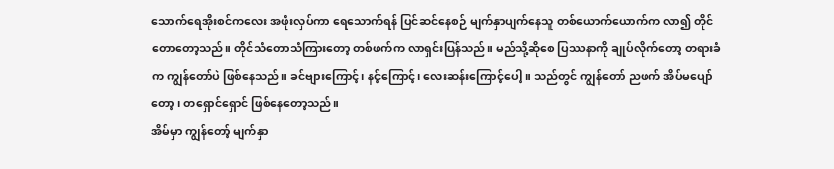သောက်ရေအိုးစင်ကလေး အဖုံးလှပ်ကာ ရေသောက်ရန် ပြင်ဆင်နေစဉ် မျက်နှာပျက်နေသူ တစ်ယောက်ယောက်က လာ၍ တိုင်တောတော့သည်။ တိုင်သံတောသံကြားတော့ တစ်ဖက်က လာရှင်းပြန်သည်။ မည်သို့ဆိုစေ ပြဿနာကို ချုပ်လိုက်တော့ တရားခံက ကျွန်တော်ပဲ ဖြစ်နေသည်။ ခင်ဗျားကြောင့်၊ နင့်ကြောင့်၊ လေးဆန်းကြောင့်ပေါ့။ သည်တွင် ကျွန်တော် ညဖက် အိပ်မပျော်တော့၊ တရှောင်ရှောင် ဖြစ်နေတော့သည်။
အိမ်မှာ ကျွန်တော့် မျက်နှာ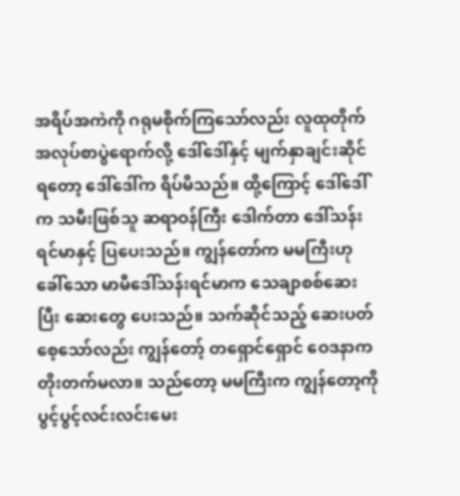အရိပ်အကဲကို ဂရုမစိုက်ကြသော်လည်း လူထုတိုက် အလုပ်စာပွဲရောက်လို့ ဒေါ်ဒေါ်နှင့် မျက်နှာချင်းဆိုင်ရတော့ ဒေါ်ဒေါ်က ရိပ်မိသည်။ ထို့ကြောင့် ဒေါ်ဒေါ် က သမီးဖြစ်သူ ဆရာဝန်ကြီး ဒေါက်တာ ဒေါ်သန်းရင်မာနှင့် ပြပေးသည်။ ကျွန်တော်က မမကြီးဟု ခေါ်သော မာမီဒေါ်သန်းရင်မာက သေချာစစ်ဆေးပြီး ဆေးတွေ ပေးသည်။ သက်ဆိုင်သည့် ဆေးပတ်စေ့သော်လည်း ကျွန်တော့် တရှောင်ရှောင် ဝေဒနာက တိုးတက်မလာ။ သည်တော့ မမကြီးက ကျွန်တော့ကို ပွင့်ပွင့်လင်းလင်းမေး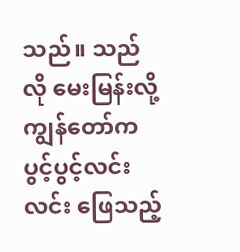သည်။ သည်လို မေးမြန်းလို့ ကျွန်တော်က ပွင့်ပွင့်လင်းလင်း ဖြေသည့်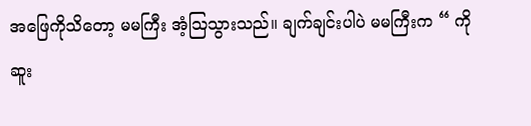အဖြေကိုသိတော့ မမကြီး အံ့သြသွားသည်။ ချက်ချင်းပါပဲ မမကြီးက “ ကိုဆူး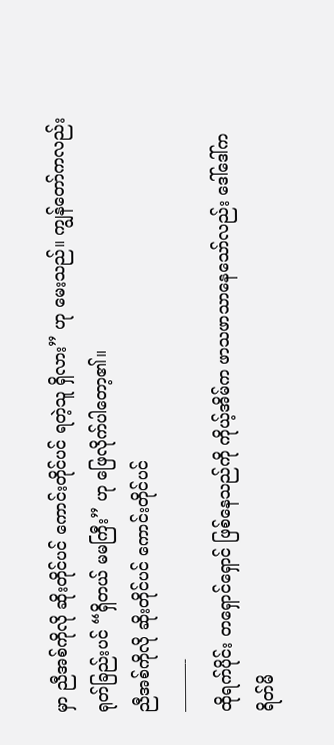မှာ ညီအစ်ကိုလို ဆိုးတိုင်ပင် ကောင်းတိုင်ပင် ရတဲ့သူ ရှိလား” ဟု မေးသည်။ ကျွန်တော်ကလည်း ရုတ်ခြည်းပင် “ရှိတယ် မမကြီး” ဟု ဖြေလိုက်ပါတော့၏။
ညီအစ်ကိုလို ဆိုးတိုင်ပင် ကောင်းတိုင်ပင်
———-
ထိုရက်ပိုင်း တရှောင်ရှောင် ဖြစ်နေသည်ကို ကိုယ့်အိမ်က ဖာသဖာသာနေသော်လည်း ဒေါ်ဒေါ်က ရိတ်မိ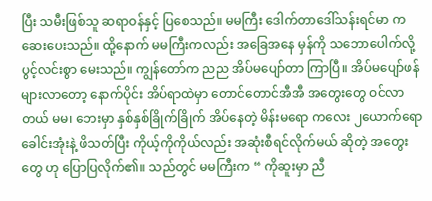ပြီး သမီးဖြစ်သူ ဆရာဝန်နှင့် ပြစေသည်။ မမကြီး ဒေါက်တာဒေါ်သန်းရင်မာ က ဆေးပေးသည်။ ထို့နောက် မမကြီးကလည်း အခြေအနေ မှန်ကို သဘောပေါက်လို့ ပွင့်လင်းစွာ မေးသည်။ ကျွန်တော်က ညည အိပ်မပျော်တာ ကြာပြီ။ အိပ်မပျော်ဖန် များလာတော့ နောက်ပိုင်း အိပ်ရာထဲမှာ တောင်တောင်အီအီ အတွေးတွေ ဝင်လာတယ် မမ၊ ဘေးမှာ နှစ်နှစ်ခြိုက်ခြိုက် အိပ်နေတဲ့ မိန်းမရော ကလေး ၂ယောက်ရော ခေါင်းအုံးနဲ့ ဖိသတ်ပြီး ကိုယ့်ကိုကိုယ်လည်း အဆုံးစီရင်လိုက်မယ် ဆိုတဲ့ အတွေးတွေ ဟု ပြောပြလိုက်၏။ သည်တွင် မမကြီးက “ ကိုဆူးမှာ ညီ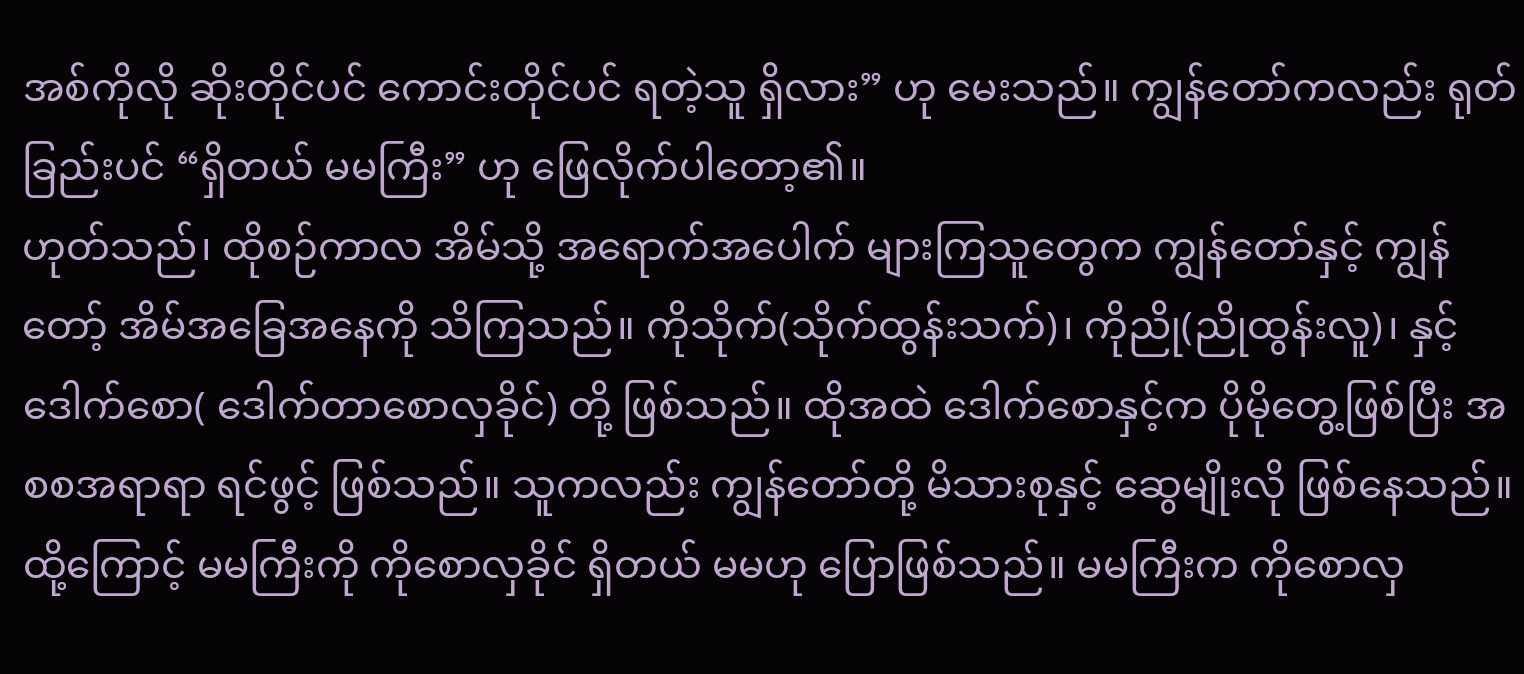အစ်ကိုလို ဆိုးတိုင်ပင် ကောင်းတိုင်ပင် ရတဲ့သူ ရှိလား” ဟု မေးသည်။ ကျွန်တော်ကလည်း ရုတ်ခြည်းပင် “ရှိတယ် မမကြီး” ဟု ဖြေလိုက်ပါတော့၏။
ဟုတ်သည်၊ ထိုစဉ်ကာလ အိမ်သို့ အရောက်အပေါက် များကြသူတွေက ကျွန်တော်နှင့် ကျွန်တော့် အိမ်အခြေအနေကို သိကြသည်။ ကိုသိုက်(သိုက်ထွန်းသက်)၊ ကိုညို(ညိုထွန်းလူ)၊ နှင့် ဒေါက်စော( ဒေါက်တာစောလှခိုင်) တို့ ဖြစ်သည်။ ထိုအထဲ ဒေါက်စောနှင့်က ပိုမိုတွေ့ဖြစ်ပြီး အစစအရာရာ ရင်ဖွင့် ဖြစ်သည်။ သူကလည်း ကျွန်တော်တို့ မိသားစုနှင့် ဆွေမျိုးလို ဖြစ်နေသည်။ ထို့ကြောင့် မမကြီးကို ကိုစောလှခိုင် ရှိတယ် မမဟု ပြောဖြစ်သည်။ မမကြီးက ကိုစောလှ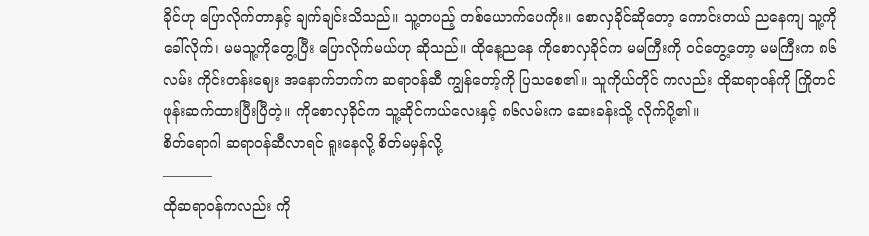ခိုင်ဟု ပြောလိုက်တာနှင့် ချက်ချင်းသိသည်။ သူ့တပည့် တစ်ယောက်ပေကိုး။ စောလှခိုင်ဆိုတော့ ကောင်းတယ် ညနေကျ သူ့ကိုခေါ်လိုက်၊ မမသူ့ကိုတွေ့ပြီး ပြောလိုက်မယ်ဟု ဆိုသည်။ ထိုနေ့ညနေ ကိုစောလှခိုင်က မမကြီးကို ဝင်တွေ့တော့ မမကြီးက ၈၆လမ်း ကိုင်းတန်းဈေး အနောက်ဘက်က ဆရာဝန်ဆီ ကျွန်တော့်ကို ပြသစေ၏။ သူကိုယ်တိုင် ကလည်း ထိုဆရာဝန်ကို ကြိုတင် ဖုန်းဆက်ထားပြီးပြီတဲ့။ ကိုစောလှခိုင်က သူ့ဆိုင်ကယ်လေးနှင့် ၈၆လမ်းက ဆေးခန်းသို့ လိုက်ပို့၏။
စိတ်ရောဂါ ဆရာဝန်ဆီလာရင် ရူးနေလို့ စိတ်မမှန်လို့
———–
ထိုဆရာဝန်ကလည်း ကို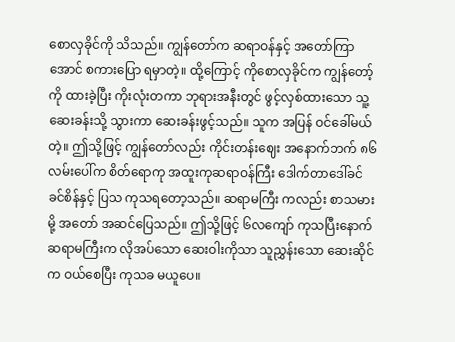စောလှခိုင်ကို သိသည်။ ကျွန်တော်က ဆရာဝန်နှင့် အတော်ကြာအောင် စကားပြော ရမှာတဲ့။ ထို့ကြောင့် ကိုစောလှခိုင်က ကျွန်တော့်ကို ထားခဲ့ပြီး ကိုးလုံးတကာ ဘုရားအနီးတွင် ဖွင့်လှစ်ထားသော သူ့ဆေးခန်းသို့ သွားကာ ဆေးခန်းဖွင့်သည်။ သူက အပြန် ဝင်ခေါ်မယ်တဲ့။ ဤသို့ဖြင့် ကျွန်တော်လည်း ကိုင်းတန်းဈေး အနောက်ဘက် ၈၆လမ်းပေါ်က စိတ်ရောကု အထူးကုဆရာဝန်ကြီး ဒေါက်တာဒေါ်ခင်ခင်စိန်နှင့် ပြသ ကုသရတော့သည်။ ဆရာမကြီး ကလည်း စာသမားမို့ အတော် အဆင်ပြေသည်။ ဤသို့ဖြင့် ၆လကျော် ကုသပြီးနောက် ဆရာမကြီးက လိုအပ်သော ဆေးဝါးကိုသာ သူညွှန်းသော ဆေးဆိုင်က ဝယ်စေပြီး ကုသခ မယူပေ။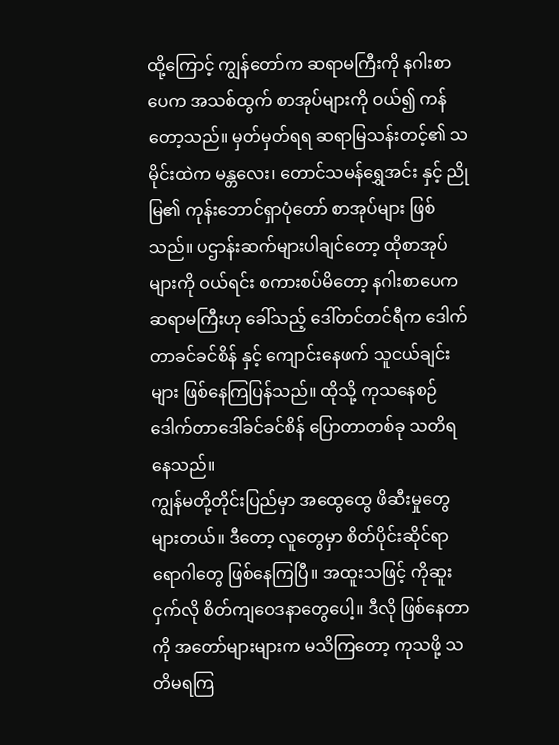ထို့ကြောင့် ကျွန်တော်က ဆရာမကြီးကို နဂါးစာပေက အသစ်ထွက် စာအုပ်များကို ဝယ်၍ ကန်တော့သည်။ မှတ်မှတ်ရရ ဆရာမြသန်းတင့်၏ သမိုင်းထဲက မန္တလေး၊ တောင်သမန်ရွှေအင်း နှင့် ညိုမြ၏ ကုန်းဘောင်ရှာပုံတော် စာအုပ်များ ဖြစ်သည်။ ပဌာန်းဆက်များပါချင်တော့ ထိုစာအုပ်များကို ဝယ်ရင်း စကားစပ်မိတော့ နဂါးစာပေက ဆရာမကြီးဟု ခေါ်သည့် ဒေါ်တင်တင်ရီက ဒေါက်တာခင်ခင်စိန် နှင့် ကျောင်းနေဖက် သူငယ်ချင်းများ ဖြစ်နေကြပြန်သည်။ ထိုသို့ ကုသနေစဉ် ဒေါက်တာဒေါ်ခင်ခင်စိန် ပြောတာတစ်ခု သတိရနေသည်။
ကျွန်မတို့တိုင်းပြည်မှာ အထွေထွေ ဖိဆီးမှုတွေ များတယ်။ ဒီတော့ လူတွေမှာ စိတ်ပိုင်းဆိုင်ရာ ရောဂါတွေ ဖြစ်နေကြပြီ။ အထူးသဖြင့် ကိုဆူးငှက်လို စိတ်ကျဝေဒနာတွေပေါ့။ ဒီလို ဖြစ်နေတာကို အတော်များများက မသိကြတော့ ကုသဖို့ သတိမရကြ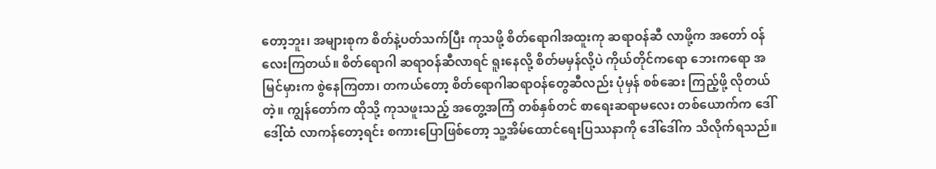တော့ဘူး၊ အများစုက စိတ်နဲ့ပတ်သက်ပြီး ကုသဖို့ စိတ်ရောဂါအထူးကု ဆရာဝန်ဆီ လာဖို့က အတော် ဝန်လေးကြတယ်။ စိတ်ရောဂါ ဆရာဝန်ဆီလာရင် ရူးနေလို့ စိတ်မမှန်လို့ပဲ ကိုယ်တိုင်ကရော ဘေးကရော အမြင်မှားက စွဲနေကြတာ၊ တကယ်တော့ စိတ်ရောဂါဆရာဝန်တွေဆီလည်း ပုံမှန် စစ်ဆေး ကြည့်ဖို့ လိုတယ် တဲ့။ ကျွန်တော်က ထိုသို့ ကုသဖူးသည့် အတွေ့အကြံ တစ်နှစ်တင် စာရေးဆရာမလေး တစ်ယောက်က ဒေါ်ဒေါ့်ထံ လာကန်တော့ရင်း စကားပြောဖြစ်တော့ သူ့အိမ်ထောင်ရေးပြဿနာကို ဒေါ်ဒေါ်က သိလိုက်ရသည်။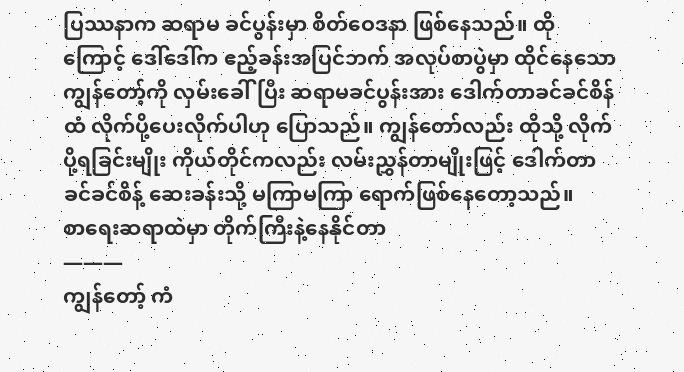ပြဿနာက ဆရာမ ခင်ပွန်းမှာ စိတ်ဝေဒနာ ဖြစ်နေသည်။ ထိုကြောင့် ဒေါ်ဒေါ်က ဧည့်ခန်းအပြင်ဘက် အလုပ်စာပွဲမှာ ထိုင်နေသော ကျွန်တော့်ကို လှမ်းခေါ်ပြီး ဆရာမခင်ပွန်းအား ဒေါက်တာခင်ခင်စိန်ထံ လိုက်ပို့ပေးလိုက်ပါဟု ပြောသည်။ ကျွန်တော်လည်း ထိုသို့ လိုက်ပို့ရခြင်းမျိုး ကိုယ်တိုင်ကလည်း လမ်းညွှန်တာမျိုးဖြင့် ဒေါက်တာခင်ခင်စိန့် ဆေးခန်းသို့ မကြာမကြာ ရောက်ဖြစ်နေတော့သည်။
စာရေးဆရာထဲမှာ တိုက်ကြီးနဲ့နေနိုင်တာ
———
ကျွန်တော့် ကံ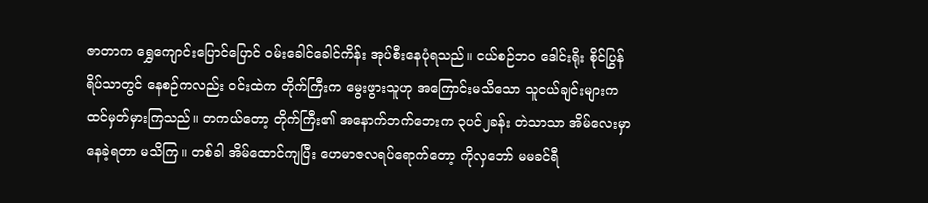ဇာတာက ရွှေကျောင်းပြောင်ပြောင် ဝမ်းခေါင်ခေါင်ကိန်း အုပ်စီးနေပုံရသည်။ ငယ်စဉ်ဘဝ ဒေါင်းရိုး စိုင်ပြွန်ရိပ်သာတွင် နေစဉ်ကလည်း ဝင်းထဲက တိုက်ကြီးက မွေးဖွားသူဟု အကြောင်းမသိသော သူငယ်ချင်းများက ထင်မှတ်မှားကြသည်။ တကယ်တော့ တိုက်ကြီး၏ အနောက်ဘက်ဘေးက ၃ပင်၂ခန်း တဲသာသာ အိမ်လေးမှာ နေခဲ့ရတာ မသိကြ။ တစ်ခါ အိမ်ထောင်ကျပြီး ဟေမာဇလရပ်ရောက်တော့ ကိုလှဘော် မမခင်ရီ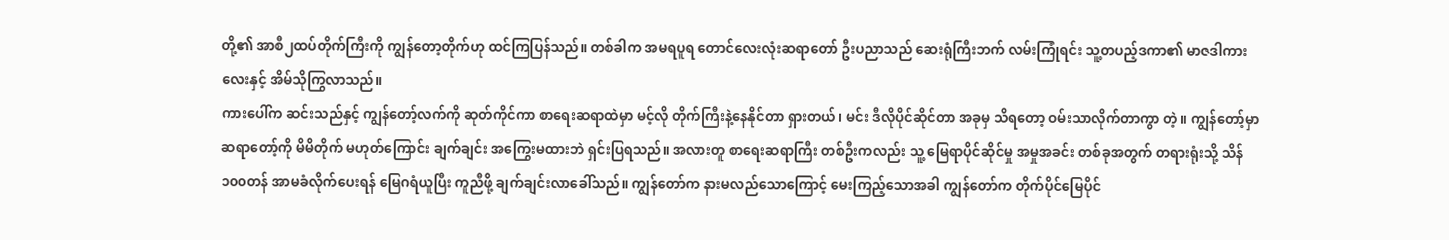တို့၏ အာစီ၂ထပ်တိုက်ကြီးကို ကျွန်တော့တိုက်ဟု ထင်ကြပြန်သည်။ တစ်ခါက အမရပူရ တောင်လေးလုံးဆရာတော် ဦးပညာသည် ဆေးရုံကြီးဘက် လမ်းကြုံရင်း သူ့တပည့်ဒကာ၏ မာဇဒါကားလေးနှင့် အိမ်သိုကြွလာသည်။
ကားပေါ်က ဆင်းသည်နှင့် ကျွန်တော့်လက်ကို ဆုတ်ကိုင်ကာ စာရေးဆရာထဲမှာ မင့်လို တိုက်ကြီးနဲ့နေနိုင်တာ ရှားတယ်၊ မင်း ဒီလိုပိုင်ဆိုင်တာ အခုမှ သိရတော့ ဝမ်းသာလိုက်တာကွာ တဲ့။ ကျွန်တော့်မှာ ဆရာတော့်ကို မိမိတိုက် မဟုတ်ကြောင်း ချက်ချင်း အကြွေးမထားဘဲ ရှင်းပြရသည်။ အလားတူ စာရေးဆရာကြီး တစ်ဦးကလည်း သူ့ မြေရာပိုင်ဆိုင်မှု အမှုအခင်း တစ်ခုအတွက် တရားရုံးသို့ သိန်၁၀၀တန် အာမခံလိုက်ပေးရန် မြေဂရံယူပြီး ကူညီဖို့ ချက်ချင်းလာခေါ်သည်။ ကျွန်တော်က နားမလည်သောကြောင့် မေးကြည့်သောအခါ ကျွန်တော်က တိုက်ပိုင်မြေပိုင်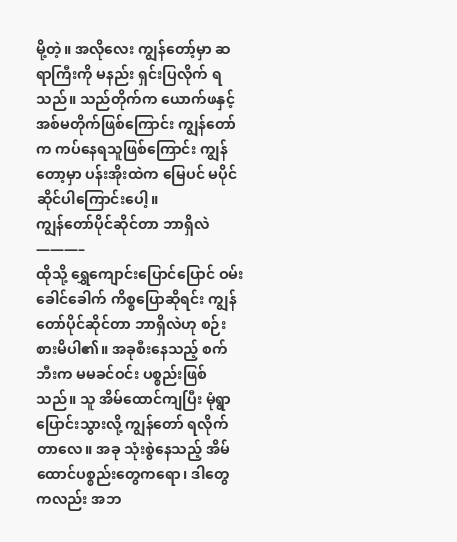မို့တဲ့။ အလိုလေး ကျွန်တော့်မှာ ဆရာကြီးကို မနည်း ရှင်းပြလိုက် ရသည်။ သည်တိုက်က ယောက်ဖနှင့် အစ်မတိုက်ဖြစ်ကြောင်း ကျွန်တော်က ကပ်နေရသူဖြစ်ကြောင်း ကျွန်တော့မှာ ပန်းအိုးထဲက မြေပင် မပိုင်ဆိုင်ပါကြောင်းပေါ့။
ကျွန်တော်ပိုင်ဆိုင်တာ ဘာရှိလဲ
———–
ထိုသို့ ရွှေကျောင်းပြောင်ပြောင် ဝမ်းခေါင်ခေါက် ကိစ္စပြောဆိုရင်း ကျွန်တော်ပိုင်ဆိုင်တာ ဘာရှိလဲဟု စဉ်းစားမိပါ၏။ အခုစီးနေသည့် စက်ဘီးက မမခင်ဝင်း ပစ္စည်းဖြစ်သည်။ သူ အိမ်ထောင်ကျပြီး မုံရွာပြောင်းသွားလို့ ကျွန်တော် ရလိုက်တာလေ။ အခု သုံးစွဲနေသည့် အိမ်ထောင်ပစ္စည်းတွေကရော၊ ဒါတွေကလည်း အဘ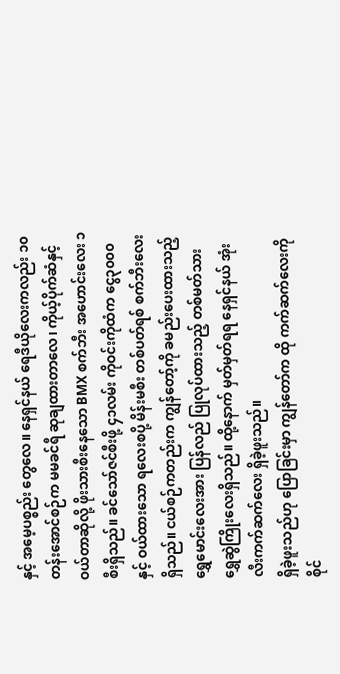နှင့် အမေ့ပစ္စည်း တွေလေ။ နေရှင်နယ် ရေဒီယိုလေးကလည်း ၁၀တန်းအောင်စဉ်က မမခင်ရီ ဆုချထားတာလေ၊ ကိုယ့်ပိုက်ဆံနှင့် ဝယ်တာဆိုလို့ ဖိုးသားစီးနေသော BMX စက်ဘီး အဟောင်းလေး ၁စီးရှိသည်။ ခင်သော်ဇင်စီးဖို့ ၄၁လမ်း ကိုဝင်းကိုထံက ငွေ၃၀၀၀နှင့် ဝယ်ထားသော ရလေးစပို့ မိန်းမစီး တစ်ပတ်ရစ် စက်ဘီးလေးရှိသည်။ ငယ်စဉ်ကတည်းက ကျွန်တော့်ကို ခမည်းပေးထားသည့် ရွှေမောင်းလေးအား ပြန်လည် ပြုလုပ်ထားသည့် တစ်မတ်သား ရွှေဆွဲကြိုးလေးရှိသည်။ ထို့နောက် မှတ်မှတ်ရရ နေရှင်နယ် အုံးလီးကက်ဆက်လေး ရှိခဲ့ဖူးသည်။
ရှိခဲ့ဖူးသည်ဟု ပြောခြင်းမှာ ကျွန်တော်က ထို ကက်ဆက်လေးကို စိုင်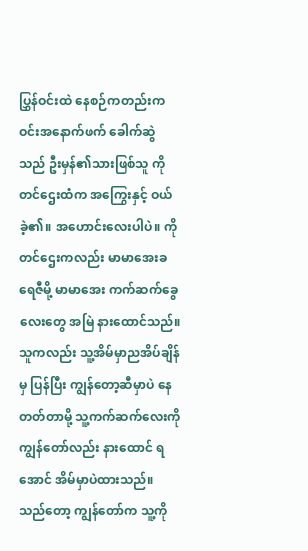ပြွှန်ဝင်းထဲ နေစဉ်ကတည်းက ဝင်းအနောက်ဖက် ခေါက်ဆွဲသည် ဦးမှန်၏သားဖြစ်သူ ကိုတင်ဌေးထံက အကြွေးနှင့် ဝယ်ခဲ့၏။ အဟောင်းလေးပါပဲ။ ကိုတင်ဌေးကလည်း မာမာအေးခရေဇီမို့ မာမာအေး ကက်ဆက်ခွေလေးတွေ အမြဲ နားထောင်သည်။ သူကလည်း သူ့အိမ်မှာညအိပ်ချိန်မှ ပြန်ပြီး ကျွန်တော့ဆီမှာပဲ နေတတ်တာမို့ သူ့ကက်ဆက်လေးကို ကျွန်တော်လည်း နားထောင် ရအောင် အိမ်မှာပဲထားသည်။ သည်တော့ ကျွန်တော်က သူ့ကို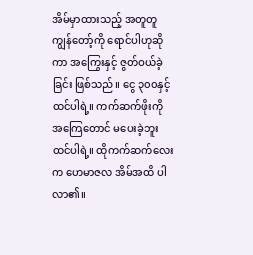အိမ်မှာထားသည့် အတူတူ ကျွန်တော့်ကို ရောင်ပါဟုဆိုကာ အကြွေးနှင့် ဇွတ်ဝယ်ခဲ့ခြင်း ဖြစ်သည်။ ငွေ ၃၀၀နှင့် ထင်ပါရဲ့။ ကက်ဆက်ဖိုးကို အကြေတောင် မပေးခဲ့ဘူး ထင်ပါရဲ့။ ထိုကက်ဆက်လေးက ဟေမာဇလ အိမ်အထိ ပါလာ၏။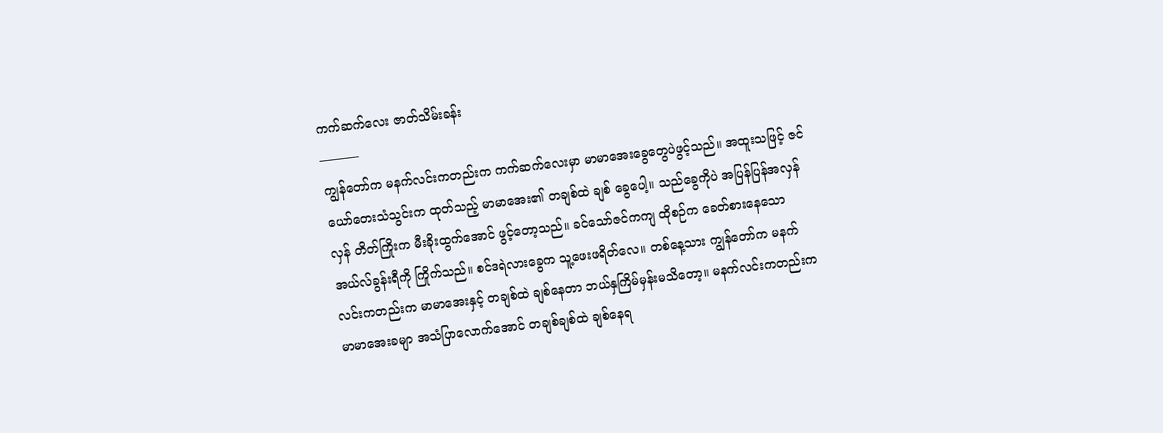ကက်ဆက်လေး ဇာတ်သိမ်းခန်း
———-
ကျွန်တော်က မနက်လင်းကတည်းက ကက်ဆက်လေးမှာ မာမာအေးခွေတွေပဲဖွင့်သည်။ အထူးသဖြင့် ဇင်ယော်တေးသံသွင်းက ထုတ်သည့် မာမာအေး၏ တချစ်ထဲ ချစ် ခွေပေါ့။ သည်ခွေကိုပဲ အပြန်ပြန်အလှန်လှန် တိတ်ကြိုးက မီးခိုးထွက်အောင် ဖွင့်တော့သည်။ ခင်သော်ဇင်ကကျ ထိုစဉ်က ခေတ်စားနေသော အယ်လ်ခွန်းရီကို ကြိုက်သည်။ စင်ဒရဲလားခွေက သူ့ဖေးဖရိတ်လေ။ တစ်နေ့သား ကျွန်တော်က မနက်လင်းကတည်းက မာမာအေးနှင့် တချစ်ထဲ ချစ်နေတာ ဘယ်နှကြိမ်မှန်းမသိတော့။ မနက်လင်းကတည်းက မာမာအေးခမျာ အသံပြာလောက်အောင် တချစ်ချစ်ထဲ ချစ်နေရ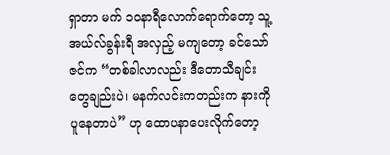ရှာတာ မက် ၁၀နာရီလောက်ရောက်တော့ သူ့ အယ်လ်ခွန်းရီ အလှည့် မကျတော့ ခင်သော်ဇင်က “တစ်ခါလာလည်း ဒီတောသီချင်းတွေချည်းပဲ၊ မနက်လင်းကတည်းက နားကိုပူနေတာပဲ” ဟု ထောပနာပေးလိုက်တော့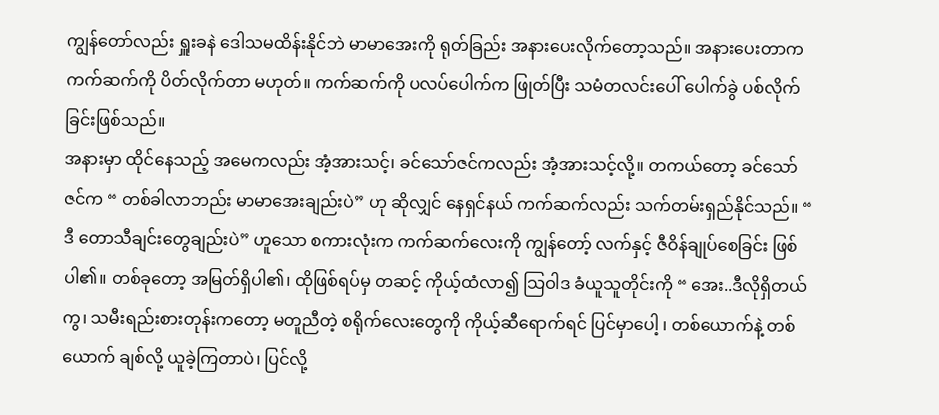ကျွန်တော်လည်း ရှူးခနဲ ဒေါသမထိန်းနိုင်ဘဲ မာမာအေးကို ရုတ်ခြည်း အနားပေးလိုက်တော့သည်။ အနားပေးတာက ကက်ဆက်ကို ပိတ်လိုက်တာ မဟုတ်။ ကက်ဆက်ကို ပလပ်ပေါက်က ဖြုတ်ပြီး သမံတလင်းပေါ် ပေါက်ခွဲ ပစ်လိုက်ခြင်းဖြစ်သည်။
အနားမှာ ထိုင်နေသည့် အမေကလည်း အံ့အားသင့်၊ ခင်သော်ဇင်ကလည်း အံ့အားသင့်လို့။ တကယ်တော့ ခင်သော်ဇင်က “ တစ်ခါလာဘည်း မာမာအေးချည်းပဲ” ဟု ဆိုလျှင် နေရှင်နယ် ကက်ဆက်လည်း သက်တမ်းရှည်နိုင်သည်။ “ ဒီ တောသီချင်းတွေချည်းပဲ” ဟူသော စကားလုံးက ကက်ဆက်လေးကို ကျွန်တော့် လက်နှင့် ဇီဝိန်ချုပ်စေခြင်း ဖြစ်ပါ၏။ တစ်ခုတော့ အမြတ်ရှိပါ၏၊ ထိုဖြစ်ရပ်မှ တဆင့် ကိုယ့်ထံလာ၍ သြဝါဒ ခံယူသူတိုင်းကို “ အေး..ဒီလိုရှိတယ်ကွ၊ သမီးရည်းစားတုန်းကတော့ မတူညီတဲ့ စရိုက်လေးတွေကို ကိုယ့်ဆီရောက်ရင် ပြင်မှာပေါ့ ၊ တစ်ယောက်နဲ့ တစ်ယောက် ချစ်လို့ ယူခဲ့ကြတာပဲ၊ ပြင်လို့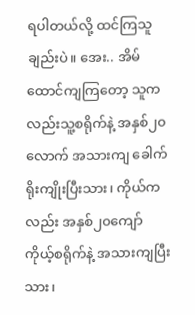ရပါတယ်လို့ ထင်ကြသူချည်းပဲ။ အေး.. အိမ်ထောင်ကျကြတော့ သူကလည်းသူ့စရိုက်နဲ့ အနှစ်၂၀လောက် အသားကျ ခေါက်ရိုးကျိုးပြီးသား၊ ကိုယ်ကလည်း အနှစ်၂၀ကျော် ကိုယ့်စရိုက်နဲ့ အသားကျပြီးသား၊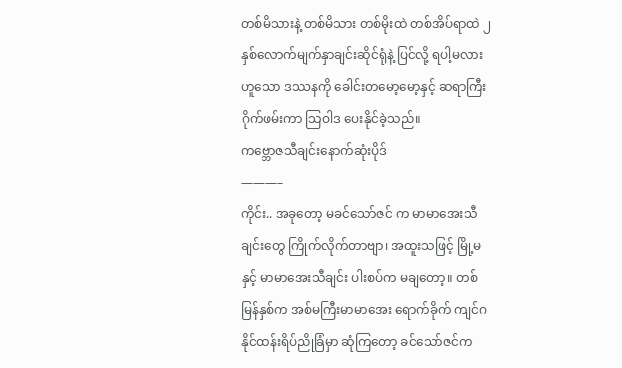တစ်မိသားနဲ့ တစ်မိသား တစ်မိုးထဲ တစ်အိပ်ရာထဲ ၂နှစ်လောက်မျက်နှာချင်းဆိုင်ရုံနဲ့ ပြင်လို့ ရပါ့မလား ဟူသော ဒဿနကို ခေါင်းတမော့မော့နှင့် ဆရာကြီးဂိုက်ဖမ်းကာ သြဝါဒ ပေးနိုင်ခဲ့သည်။
ကဗ္ဘောဇသီချင်းနောက်ဆုံးပိုဒ်
———–
ကိုင်း.. အခုတော့ မခင်သော်ဇင် က မာမာအေးသီချင်းတွေ ကြိုက်လိုက်တာဗျာ၊ အထူးသဖြင့် မြို့မနှင့် မာမာအေးသီချင်း ပါးစပ်က မချတော့။ တစ်မြန်နှစ်က အစ်မကြီးမာမာအေး ရောက်ခိုက် ကျင်ဂနိုင်ထန်းရိပ်ညိုခြံမှာ ဆုံကြတော့ ခင်သော်ဇင်က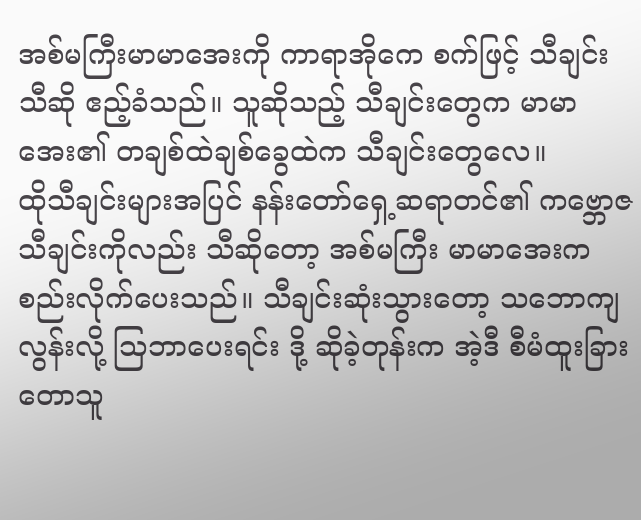အစ်မကြီးမာမာအေးကို ကာရာအိုကေ စက်ဖြင့် သီချင်းသီဆို ဧည့်ခံသည်။ သူဆိုသည့် သီချင်းတွေက မာမာအေး၏ တချစ်ထဲချစ်ခွေထဲက သီချင်းတွေလေ။
ထိုသီချင်းများအပြင် နန်းတော်ရှေ့ဆရာတင်၏ ကဗ္ဘောဇ သီချင်းကိုလည်း သီဆိုတော့ အစ်မကြီး မာမာအေးက စည်းလိုက်ပေးသည်။ သီချင်းဆုံးသွားတော့ သဘောကျလွန်းလို့ သြဘာပေးရင်း ဒို့ ဆိုခဲ့တုန်းက အဲ့ဒီ စီမံထူးခြား တောသူ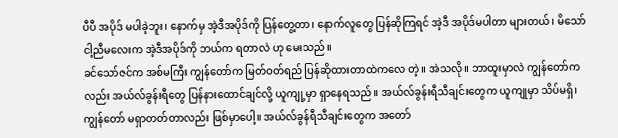ပီပီ အပိုဒ် မပါခဲ့ဘူး၊ နောက်မှ အဲ့ဒီအပိုဒ်ကို ပြန်တွေ့တာ၊ နောက်လူတွေ ပြန်ဆိုကြရင် အဲ့ဒီ အပိုဒ်မပါတာ များတယ်၊ မိသော် ငါ့ညီမလေးက အဲ့ဒီအပိုဒ်ကို ဘယ်က ရတာလဲ ဟု မေးသည်။
ခင်သော်ဇင်က အစ်မကြီး ကျွန်တော်က မြတ်ဝတ်ရည် ပြန်ဆိုထားတာထဲကလေ တဲ့။ အဲသလို။ ဘာထူးမှာလဲ ကျွန်တော်ကလည်း အယ်လ်ခွန်းရီတွေ ပြန်နားထောင်ချင်လို့ ယူကျု့မှာ ရှာနေရသည်။ အယ်လ်ခွန်းရီသီချင်းတွေက ယူကျုမှာ သိပ်မရှိ၊ ကျွန်တော် မရှာတတ်တာလည်း ဖြစ်မှာပေါ့။ အယ်လ်ခွန်ရီသီချင်းတွေက အတော်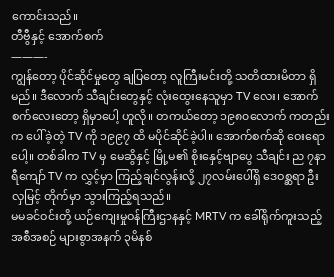ကောင်းသည်။
တီဗွီနှင့် အောက်စက်
———-
ကျွန်တော့ ပိုင်ဆိုင်မှုတွေ ချပြတော့ လူကြီးမင်းတို့ သတိထားမိတာ ရှိမည်။ ဒီလောက် သီချင်းတွေနှင့် လုံးထွေးနေသူမှာ TV လေး၊ အောက်စက်လေးတော့ ရှိမှာပေါ့ ဟူလို။ တကယ်တော့ ၁၉၈၀လောက် ကတည်းက ပေါ်ခဲ့တဲ့ TV ကို ၁၉၉၇ ထိ မပိုင်ဆိုင်ခဲ့ပါ။ အောက်စက်ဆို ဝေးရောပေါ့။ တစ်ခါက TV မှ မေဆွိနှင့် မြို့မ၏ စိုးနှေင့်ဗျာပွေ သီချင်း ည ၇နာရီကျော် TV က လွှင့်မှာ ကြည့်ချင်လွန်းလို့ ၂၇လမ်းပေါ်ရှိ ဒေဝစ္ဆရာ ဦးလှမြင့် တိုက်မှာ သွားကြည့်ရသည်။
မမခင်ဝင်းတို့ ယဉ်ကျေးမှုဝန်ကြီးဌာနနှင့် MRTV က ခေါ်ရိုက်ကူးသည့် အစီအစဉ် များစွာအနက် ၃မိနစ်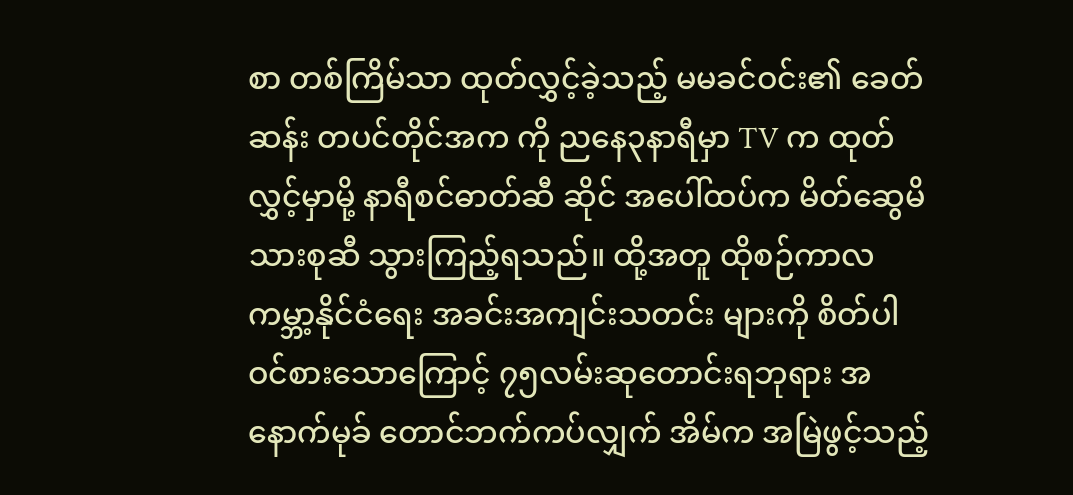စာ တစ်ကြိမ်သာ ထုတ်လွှင့်ခဲ့သည့် မမခင်ဝင်း၏ ခေတ်ဆန်း တပင်တိုင်အက ကို ညနေ၃နာရီမှာ TV က ထုတ်လွှင့်မှာမို့ နာရီစင်ဓာတ်ဆီ ဆိုင် အပေါ်ထပ်က မိတ်ဆွေမိသားစုဆီ သွားကြည့်ရသည်။ ထို့အတူ ထိုစဉ်ကာလ ကမ္ဘာ့နိုင်ငံရေး အခင်းအကျင်းသတင်း များကို စိတ်ပါ ဝင်စားသောကြောင့် ၇၅လမ်းဆုတောင်းရဘုရား အနောက်မုခ် တောင်ဘက်ကပ်လျှက် အိမ်က အမြဲဖွင့်သည့်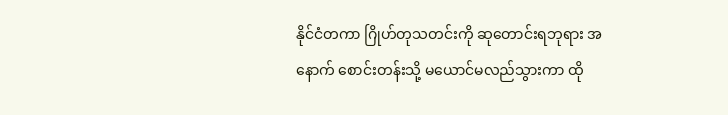နိုင်ငံတကာ ဂြိုဟ်တုသတင်းကို ဆုတောင်းရဘုရား အနောက် စောင်းတန်းသို့ မယောင်မလည်သွားကာ ထို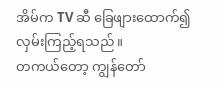အိမ်က TV ဆီ ခြေဖျားထောက်၍ လှမ်းကြည့်ရသည်။
တကယ်တော့ ကျွန်တော်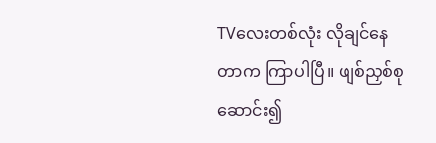TVလေးတစ်လုံး လိုချင်နေတာက ကြာပါပြီ။ ဖျစ်ညှစ်စုဆောင်း၍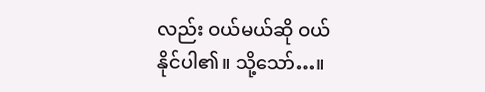လည်း ဝယ်မယ်ဆို ဝယ်နိုင်ပါ၏။ သို့သော်…။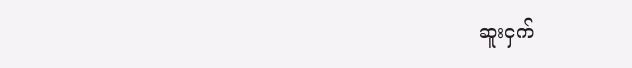ဆူးငှက်